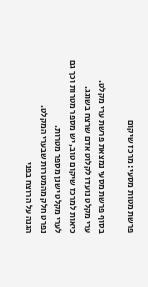פרשת מטות מסעי: מרכז שיקום

בסוף פרשת מסעי נמצאת פרשת ערי מקלט.
ערי מקלט נועדו לקלוט אדם שרצח בשוגג.
כיאות למרכז שיקום טוב, יש מספר מטרות וכך גם לערי מקלט ישנן מספר מטרות.
נפרט חלק מהמטרות שבערי המקלט.
הגנה על הרוצח בפני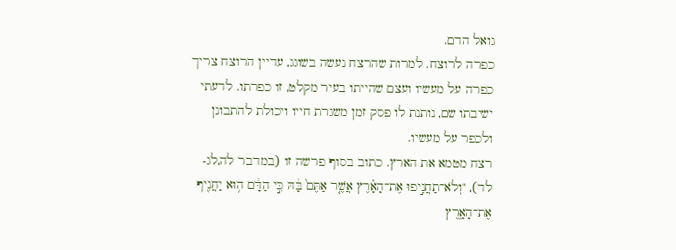גואל הדם.
כפרה לרוצח. למרות שהרצח נעשה בשוגג, עדיין הרוצח צריך כפרה על מעשיו ועצם שהייתו בעיר מקלט, זו כפרתו. לדעתי ישיבתו שם, נותנת לו פסק זמן משגרת חייו ויכולת להתבונן ולכפר על מעשיו.
רצח מטמא את הארץ. כתוב בסוף פרשה זו (במדבר לה,לג-לד), "וְלֹא־תַחֲנִ֣יפוּ אֶת־הָאָ֗רֶץ אֲשֶׁ֤ר אַתֶּם֙ בָּ֔הּ כִּ֣י הַדָּ֔ם ה֥וּא יַחֲנִ֖יף אֶת־הָאָ֑רֶץ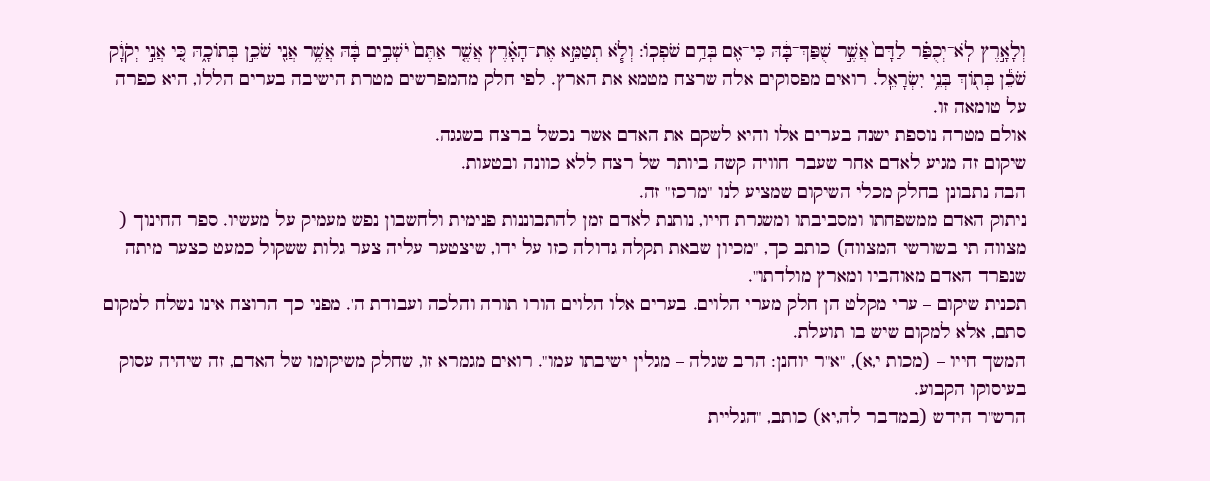וְלָאָ֣רֶץ לֹֽא־יְכֻפַּ֗ר לַדָּם֙ אֲשֶׁ֣ר שֻׁפַּךְ־בָּ֔הּ כִּי־אִ֖ם בְּדַ֥ם שֹׁפְכֽוֹ: וְלֹ֧א תְטַמֵּ֣א אֶת־הָאָ֗רֶץ אֲשֶׁ֤ר אַתֶּם֙ יֹשְׁבִ֣ים בָּ֔הּ אֲשֶׁ֥ר אֲנִ֖י שֹׁכֵ֣ן בְּתוֹכָ֑הּ כִּ֚י אֲנִ֣י יְקֹוָ֔ק שֹׁכֵ֕ן בְּת֖וֹךְ בְּנֵ֥י יִשְׂרָאֵֽל. רואים מפסוקים אלה שרצח מטמא את הארץ. לפי חלק מהמפרשים מטרת הישיבה בערים הללו, היא כפרה על טומאה זו.
אולם מטרה נוספת ישנה בערים אלו והיא לשקם את האדם אשר נכשל ברצח בשגגה.
שיקום זה מגיע לאדם אחר שעבר חוויה קשה ביותר של רצח ללא כוונה ובטעות.
הבה נתבונן בחלק מכלי השיקום שמציע לנו "מרכז" זה.
ניתוק האדם ממשפחתו ומסביבתו ומשגרת חייו, נותנת לאדם זמן להתבוננות פנימית ולחשבון נפש מעמיק על מעשיו. ספר החינוך ( מצווה תי בשורשי המצווה) כותב כך, "מכיון שבאת תקלה גדולה כזו על ידו, שיצטער עליה צער גלות ששקול כמעט כצער מיתה שנפרד האדם מאוהביו ומארץ מולדתו".
תכנית שיקום – ערי מקלט הן חלק מערי הלוים. בערים אלו הלוים הורו תורה והלכה ועבודת ה'. מפני כך הרוצח אינו נשלח למקום סתם, אלא למקום שיש בו תועלת.
המשך חייו – (מכות י,א), "א"ר יוחנן: הרב שגלה – מגלין ישיבתו עמו". רואים מגמרא זו, שחלק משיקומו של האדם, זה שיהיה עסוק בעיסוקו הקבוע.
הרש"ר הידש (במדבר לה,יא) כותב, "הגליית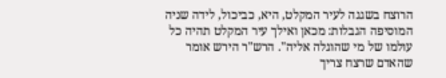הרוצח בשגגה לעיר המקלט, היא, כביכול, לידה שניה המוסיפה הגבלות: מכאן ואילך עיר המקלט תהיה כל עולמו של מי שהוגלה אליה". הרש"ר הירש אומר שהאדם שרצח צריך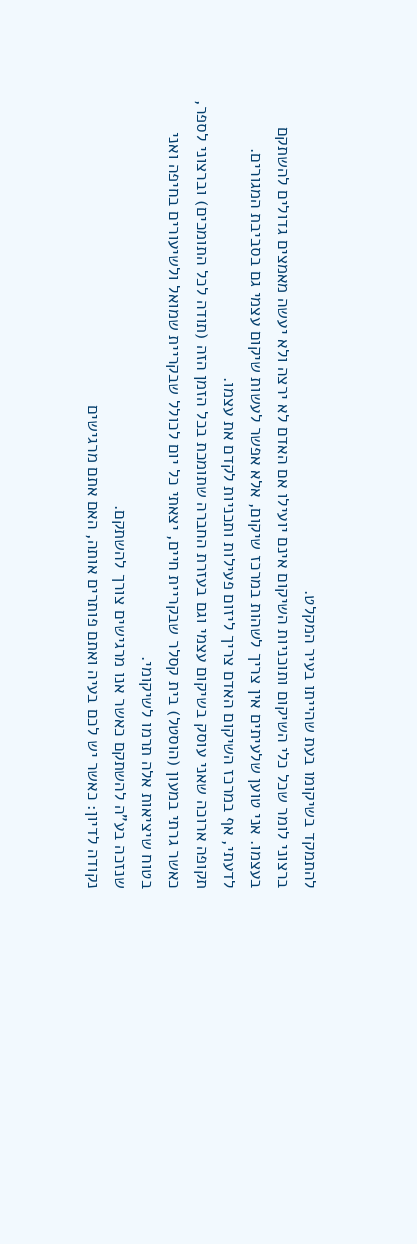להתמקד בשיקומו בעת שהייתו בעיר המקלט.
ברצוני לומר שכל כלי השיקום ותוכניות השיקום אינם יועילו אם האדם לא ירצה ולא יעשה מאמצים גדולים להשתקם בעצמו. אני טוען שלעיתים אין צריך לשהות במרכז שיקום, אלא אפשר לעשות שיקום עצמי גם בסביבת המגורים. לדעתי, אף במרכז השיקום האדם צריך ליזום פעילות ותכניות לקדם את עצמו.
תקופה ארוכה שאני עוסק בשיקום עצמי וגם בעזרת החברה שתומכת בכל הזמן הזה (תודה לכל התומכים) וברצוני לספר, כאשר גרתי במעון (הוסטל) בית קסלר שבקריית חיים, יצאתי כל יום לכולל שבקריית שמואל ולשיעורים בחיפה ואני בטוח שיציאות אלה תרמו לשיקומי.
שנזכה בע"ה להשתקם כאשר אנו מרגישים צורך להשתקם.
נקודה לדיון: כאשר יש לכם בעיה ואתם פותרים אותה, האם אתם מרגישים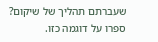שעברתם תהליך של שיקום? ספרו על דוגמה כזו.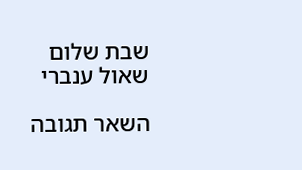שבת שלום
שאול ענברי

השאר תגובה